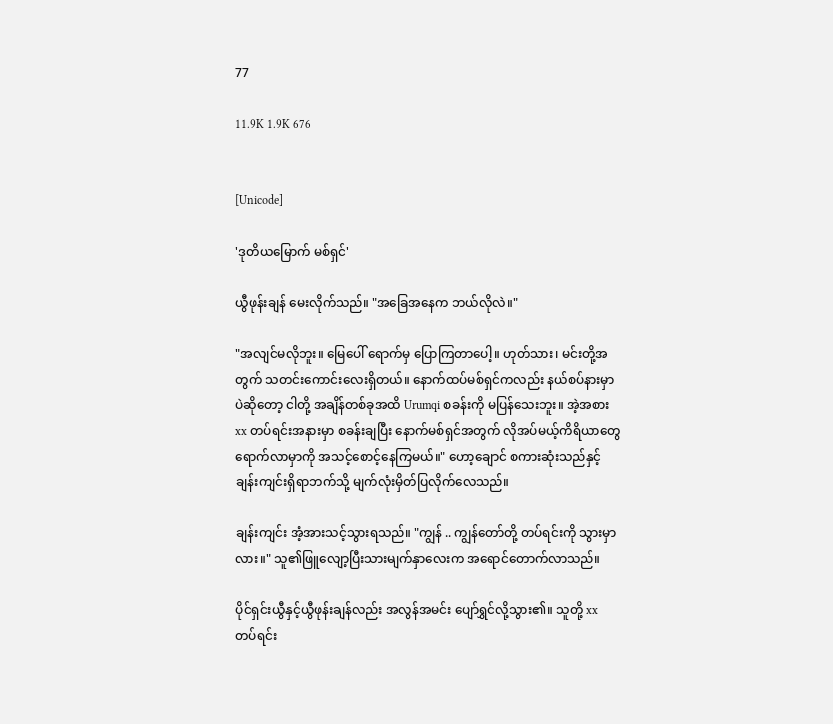77

11.9K 1.9K 676


[Unicode]

'ဒုတိယမြောက် မစ်ရှင်'

ယွီဖုန်းချန် မေးလိုက်သည်။ "အခြေအနေက ဘယ်လိုလဲ။"

"အလျင်မလိုဘူး။ မြေပေါ် ရောက်မှ ပြောကြတာပေါ့။ ဟုတ်သား၊ မင်းတို့အတွက် သတင်းကောင်းလေးရှိတယ်။ နောက်ထပ်မစ်ရှင်ကလည်း နယ်စပ်နားမှာပဲဆိုတော့ ငါတို့ အချိန်တစ်ခုအထိ Urumqi စခန်းကို မပြန်သေးဘူး။ အဲ့အစား xx တပ်ရင်းအနားမှာ စခန်းချပြီး နောက်မစ်ရှင်အတွက် လိုအပ်မယ့်ကိရိယာတွေ ရောက်လာမှာကို အသင့်စောင့်နေကြမယ်။" ဟော့ချောင် စကားဆုံးသည်နှင့် ချန်းကျင်းရှိရာဘက်သို့ မျက်လုံးမှိတ်ပြလိုက်လေသည်။

ချန်းကျင်း အံ့အားသင့်သွားရသည်။ "ကျွန် .. ကျွန်တော်တို့ တပ်ရင်းကို သွားမှာလား။" သူ၏ဖြူလျော့ပြီးသားမျက်နှာလေးက အရောင်တောက်လာသည်။

ပိုင်ရှင်းယွီနှင့်ယွီဖုန်းချန်လည်း အလွန်အမင်း ပျော်ရွှင်လို့သွား၏။ သူတို့ xx တပ်ရင်း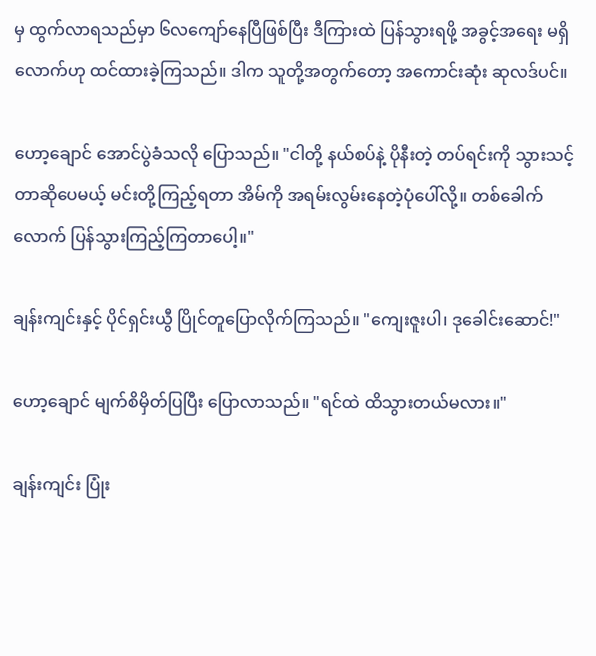မှ ထွက်လာရသည်မှာ ၆လကျော်နေပြီဖြစ်ပြီး ဒီကြားထဲ ပြန်သွားရဖို့ အခွင့်အရေး မရှိလောက်ဟု ထင်ထားခဲ့ကြသည်။ ဒါက သူတို့အတွက်တော့ အကောင်းဆုံး ဆုလဒ်ပင်။

ဟော့ချောင် အောင်ပွဲခံသလို ပြောသည်။ "ငါတို့ နယ်စပ်နဲ့ ပိုနီးတဲ့ တပ်ရင်းကို သွားသင့်တာဆိုပေမယ့် မင်းတို့ကြည့်ရတာ အိမ်ကို အရမ်းလွမ်းနေတဲ့ပုံပေါ်လို့။ တစ်ခေါက်လောက် ပြန်သွားကြည့်ကြတာပေါ့။"

ချန်းကျင်းနှင့် ပိုင်ရှင်းယွီ ပြိုင်တူပြောလိုက်ကြသည်။ "ကျေးဇူးပါ၊ ဒုခေါင်းဆောင်!"

ဟော့ချောင် မျက်စိမှိတ်ပြပြီး ပြောလာသည်။ "ရင်ထဲ ထိသွားတယ်မလား။"

ချန်းကျင်း ပြုံး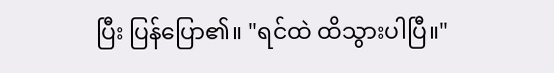ပြီး ပြန်ပြော၏။ "ရင်ထဲ ထိသွားပါပြီ။"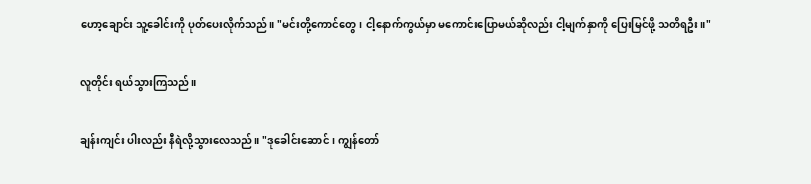ဟော့ချောင်း သူ့ခေါင်းကို ပုတ်ပေးလိုက်သည်။ "မင်းတို့ကောင်တွေ၊ ငါ့နောက်ကွယ်မှာ မကောင်းပြောမယ်ဆိုလည်း ငါ့မျက်နှာကို ပြေးမြင်ဖို့ သတိရဦး။"

လူတိုင်း ရယ်သွားကြသည်။

ချန်းကျင်း ပါးလည်း နီရဲလို့သွားလေသည်။ "ဒုခေါင်းဆောင်၊ ကျွန်တော်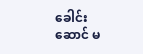ခေါင်းဆောင် မ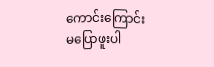ကောင်းကြောင်း မပြောဖူးပါ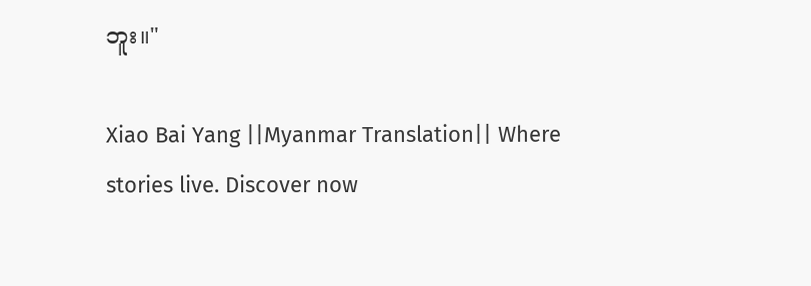ဘူး။"

Xiao Bai Yang ||Myanmar Translation|| Where stories live. Discover now